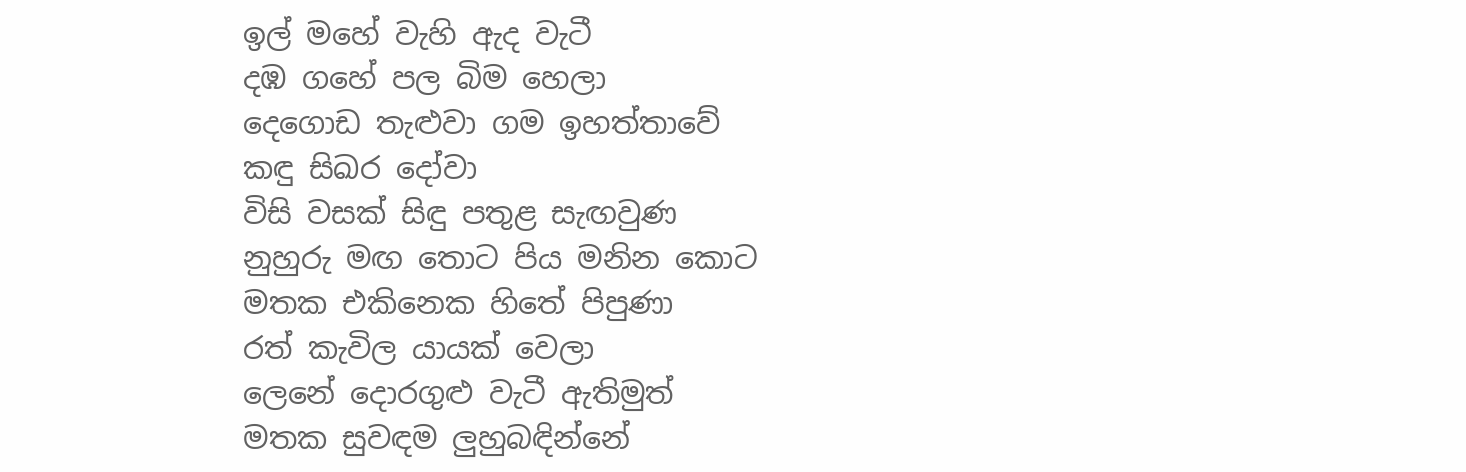ඉල් මහේ වැහි ඇද වැටී
දඹ ගහේ පල බිම හෙලා
දෙගොඩ තැළුවා ගම ඉහත්තාවේ
කඳු සිඛර දෝවා
විසි වසක් සිඳු පතුළ සැඟවුණ
නුහුරු මඟ තොට පිය මනින කොට
මතක එකිනෙක හිතේ පිපුණා
රත් කැවිල යායක් වෙලා
ලෙනේ දොරගුළු වැටී ඇතිමුත්
මතක සුවඳම ලුහුබඳින්නේ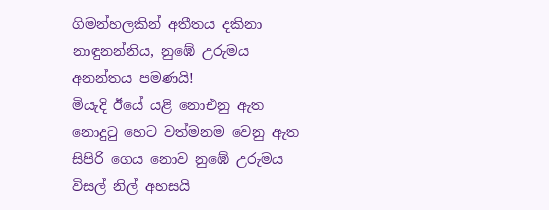ගිමන්හලකින් අතීතය දකිනා
නාඳුනන්නිය, නුඹේ උරුමය
අනන්තය පමණයි!
මියැදි ඊයේ යළි නොඑනු ඇත
නොදුටු හෙට වත්මනම වෙනු ඇත
සිපිරි ගෙය නොව නුඹේ උරුමය
විසල් නිල් අහසයි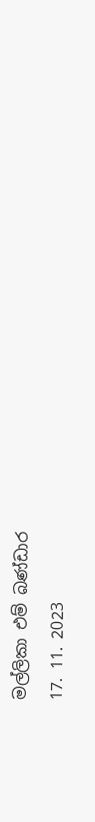මල්ලිකා එම් බණ්ඩාර
17. 11. 2023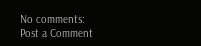No comments:
Post a Comment